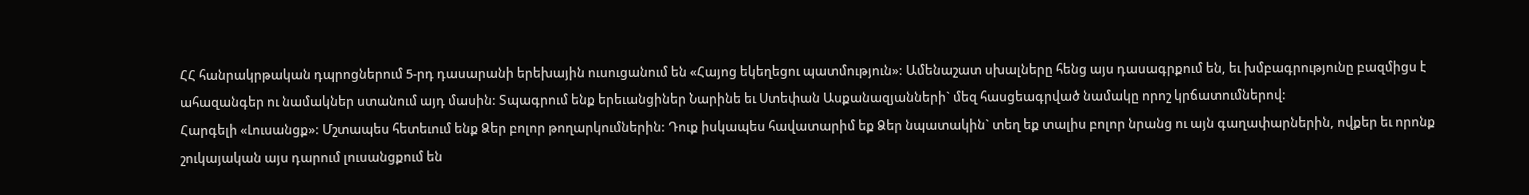ՀՀ հանրակրթական դպրոցներում 5-րդ դասարանի երեխային ուսուցանում են «Հայոց եկեղեցու պատմություն»: Ամենաշատ սխալները հենց այս դասագրքում են, եւ խմբագրությունը բազմիցս է ահազանգեր ու նամակներ ստանում այդ մասին: Տպագրում ենք երեւանցիներ Նարինե եւ Ստեփան Ասքանազյանների` մեզ հասցեագրված նամակը որոշ կրճատումներով:
Հարգելի «Լուսանցք»: Մշտապես հետեւում ենք Ձեր բոլոր թողարկումներին: Դուք իսկապես հավատարիմ եք Ձեր նպատակին` տեղ եք տալիս բոլոր նրանց ու այն գաղափարներին, ովքեր եւ որոնք շուկայական այս դարում լուսանցքում են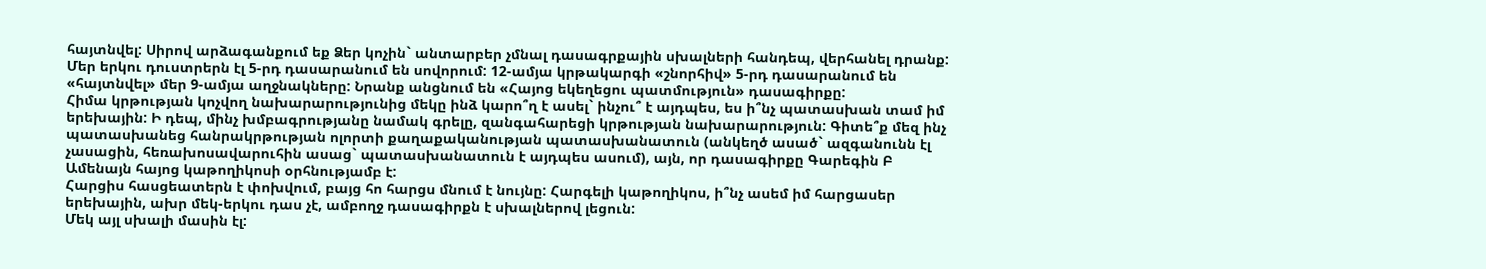հայտնվել: Սիրով արձագանքում եք Ձեր կոչին` անտարբեր չմնալ դասագրքային սխալների հանդեպ, վերհանել դրանք: Մեր երկու դուստրերն էլ 5-րդ դասարանում են սովորում: 12-ամյա կրթակարգի «շնորհիվ» 5-րդ դասարանում են «հայտնվել» մեր 9-ամյա աղջնակները: Նրանք անցնում են «Հայոց եկեղեցու պատմություն» դասագիրքը:
Հիմա կրթության կոչվող նախարարությունից մեկը ինձ կարո՞ղ է ասել` ինչու՞ է այդպես, ես ի՞նչ պատասխան տամ իմ երեխային: Ի դեպ, մինչ խմբագրությանը նամակ գրելը, զանգահարեցի կրթության նախարարություն: Գիտե՞ք մեզ ինչ պատասխանեց հանրակրթության ոլորտի քաղաքականության պատասխանատուն (անկեղծ ասած` ազգանունն էլ չասացին, հեռախոսավարուհին ասաց` պատասխանատուն է այդպես ասում), այն, որ դասագիրքը Գարեգին Բ Ամենայն հայոց կաթողիկոսի օրհնությամբ է:
Հարցիս հասցեատերն է փոխվում, բայց հո հարցս մնում է նույնը: Հարգելի կաթողիկոս, ի՞նչ ասեմ իմ հարցասեր երեխային, ախր մեկ-երկու դաս չէ, ամբողջ դասագիրքն է սխալներով լեցուն:
Մեկ այլ սխալի մասին էլ: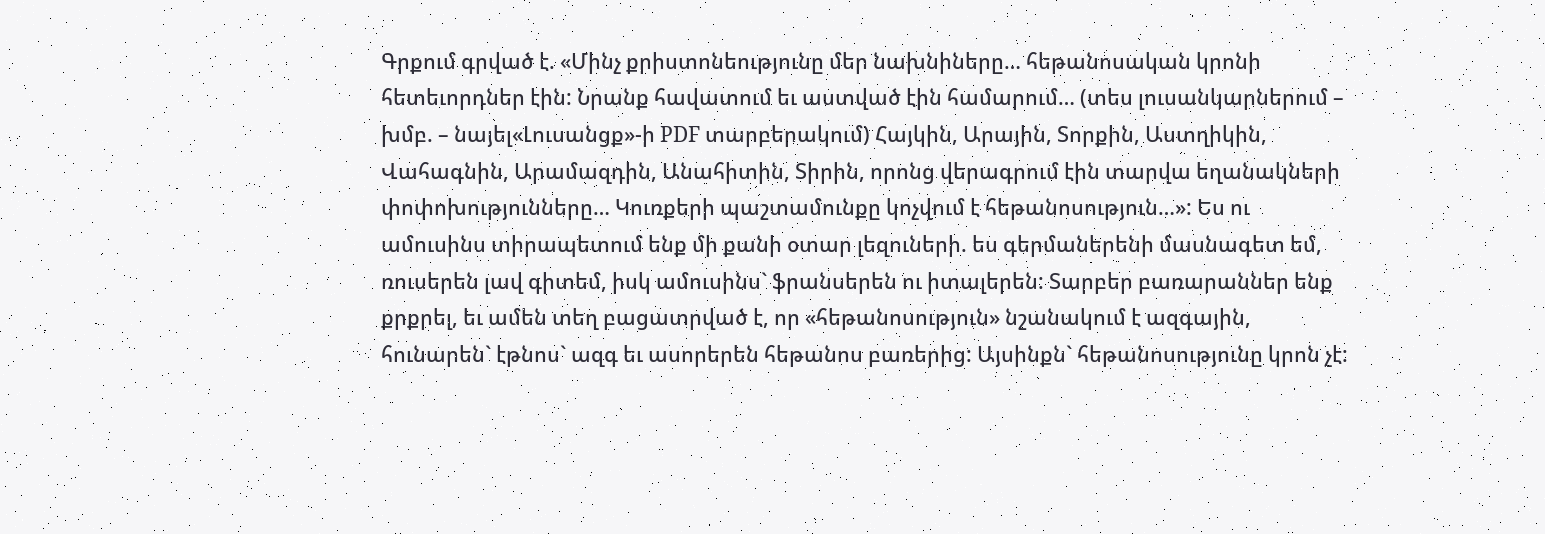Գրքում գրված է. «Մինչ քրիստոնեությունը մեր նախնիները… հեթանոսական կրոնի հետեւորդներ էին: Նրանք հավատում եւ աստված էին համարում… (տես լուսանկարներում – խմբ. – նայել«Լուսանցք»-ի PDF տարբերակում) Հայկին, Արային, Տորքին, Աստղիկին, Վահագնին, Արամազդին, Անահիտին, Տիրին, որոնց վերագրում էին տարվա եղանակների փոփոխությունները… Կուռքերի պաշտամունքը կոչվում է հեթանոսություն…»: Ես ու ամուսինս տիրապետում ենք մի քանի օտար լեզուների. ես գերմաներենի մասնագետ եմ, ռուսերեն լավ գիտեմ, իսկ ամուսինս` ֆրանսերեն ու իտալերեն: Տարբեր բառարաններ ենք քրքրել, եւ ամեն տեղ բացատրված է, որ «հեթանոսություն» նշանակում է ազգային, հունարեն` էթնոս` ազգ եւ ասորերեն հեթանոս բառերից: Այսինքն` հեթանոսությունը կրոն չէ: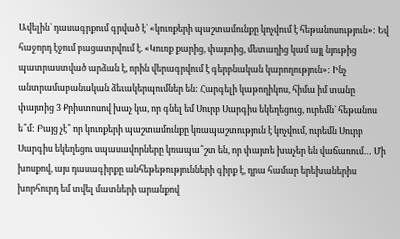Ավելին` դասագրքում գրված է` «կուռքերի պաշտամունքը կոչվում է հեթանոսություն»: Եվ հաջորդ էջում բացատրվում է. «Կուռք քարից, փայտից, մետաղից կամ այլ նյութից պատրաստված արձան է, որին վերագրվում է գերբնական կարողություն»: Ինչ անտրամաբանական ձեւակերպումներ են: Հարգելի կաթողիկոս, հիմա իմ տանը փայտից 3 Քրիստոսով խաչ կա, որ գնել եմ Սուրբ Սարգիս եկեղեցուց, ուրեմն` հեթանոս ե՞մ: Բայց չէ՞ որ կուռքերի պաշտամունքը կռապաշտություն է կոչվում, ուրեմն Սուրբ Սարգիս եկեղեցու սպասավորները կռապա՞շտ են, որ փայտե խաչեր են վաճառում… Մի խոսքով, այս դասագիրքը անհեթեթությունների գիրք է, դրա համար երեխաներիս խորհուրդ եմ տվել մատների արանքով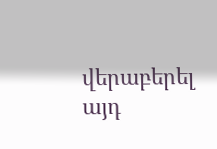վերաբերել այդ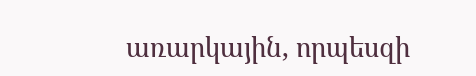առարկային, որպեսզի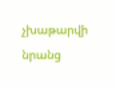չխաթարվի նրանց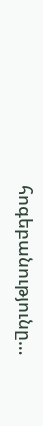հոգեբանությունը…